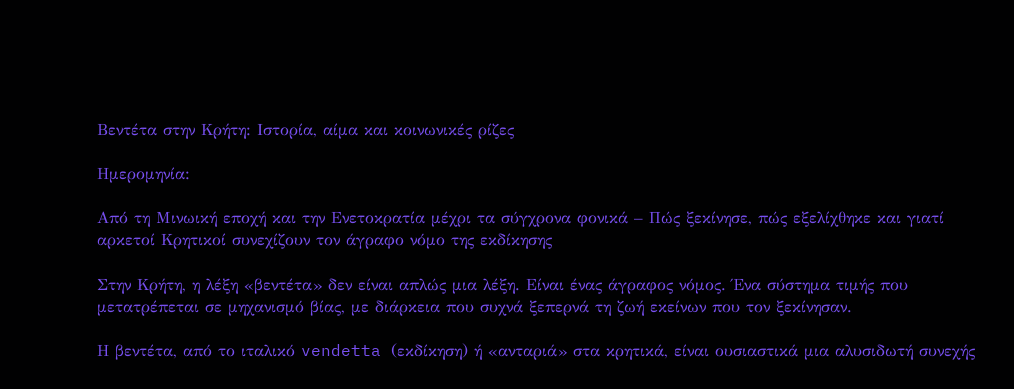Βεντέτα στην Κρήτη: Ιστορία, αίμα και κοινωνικές ρίζες

Ημερομηνία:

Από τη Μινωική εποχή και την Ενετοκρατία μέχρι τα σύγχρονα φονικά – Πώς ξεκίνησε, πώς εξελίχθηκε και γιατί αρκετοί Κρητικοί συνεχίζουν τον άγραφο νόμο της εκδίκησης

Στην Κρήτη, η λέξη «βεντέτα» δεν είναι απλώς μια λέξη. Είναι ένας άγραφος νόμος. Ένα σύστημα τιμής που μετατρέπεται σε μηχανισμό βίας, με διάρκεια που συχνά ξεπερνά τη ζωή εκείνων που τον ξεκίνησαν.

Η βεντέτα, από το ιταλικό vendetta (εκδίκηση) ή «ανταριά» στα κρητικά, είναι ουσιαστικά μια αλυσιδωτή συνεχής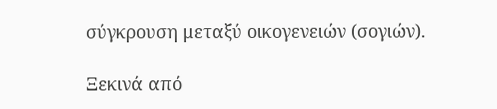σύγκρουση μεταξύ οικογενειών (σογιών).

Ξεκινά από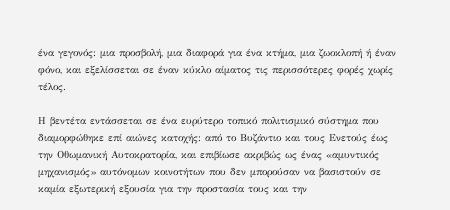ένα γεγονός: μια προσβολή, μια διαφορά για ένα κτήμα, μια ζωοκλοπή ή έναν φόνο, και εξελίσσεται σε έναν κύκλο αίματος τις περισσότερες φορές χωρίς τέλος.

Η βεντέτα εντάσσεται σε ένα ευρύτερο τοπικό πολιτισμικό σύστημα που διαμορφώθηκε επί αιώνες κατοχής: από το Βυζάντιο και τους Ενετούς έως την Οθωμανική Αυτοκρατορία, και επιβίωσε ακριβώς ως ένας «αμυντικός μηχανισμός» αυτόνομων κοινοτήτων που δεν μπορούσαν να βασιστούν σε καμία εξωτερική εξουσία για την προστασία τους και την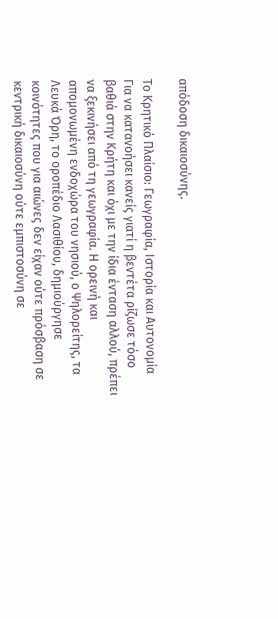απόδοση δικαιοσύνης.

Το Κρητικό Πλαίσιο: Γεωγραφία, Ιστορία και Αυτονομία
Για να κατανοήσει κανείς γιατί η βεντέτα ρίζωσε τόσο βαθιά στην Κρήτη και όχι με την ίδια ένταση αλλού, πρέπει να ξεκινήσει από τη γεωγραφία. Η ορεινή και απομονωμένη ενδοχώρα του νησιού, ο Ψηλορείτης, τα Λευκά Όρη, το οροπέδιο Λασιθίου, δημιούργησε κοινότητες που για αιώνες δεν είχαν ούτε πρόσβαση σε κεντρική δικαιοσύνη ούτε εμπιστοσύνη σε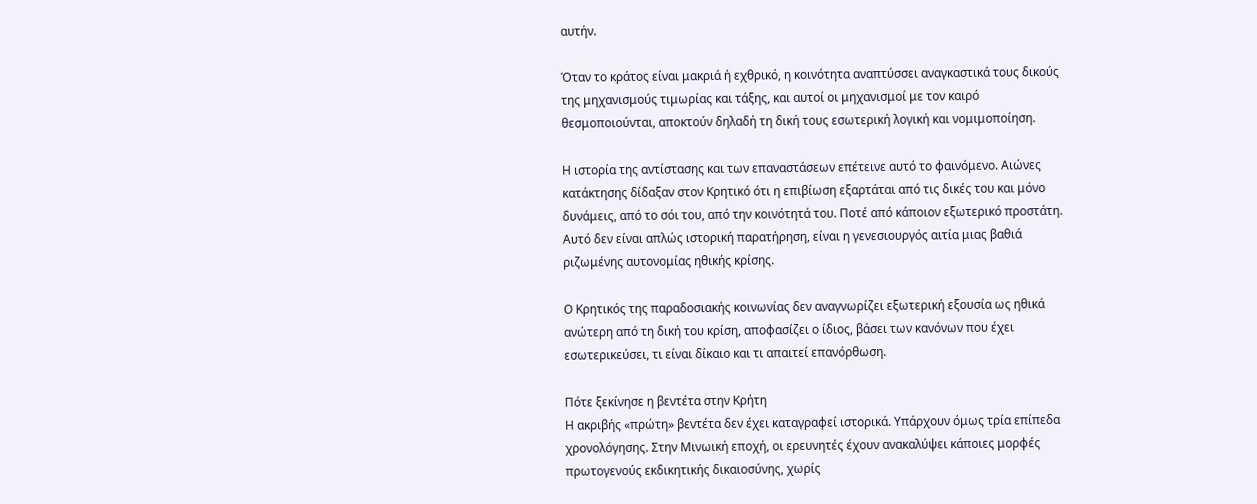αυτήν.

Όταν το κράτος είναι μακριά ή εχθρικό, η κοινότητα αναπτύσσει αναγκαστικά τους δικούς της μηχανισμούς τιμωρίας και τάξης, και αυτοί οι μηχανισμοί με τον καιρό θεσμοποιούνται, αποκτούν δηλαδή τη δική τους εσωτερική λογική και νομιμοποίηση.

Η ιστορία της αντίστασης και των επαναστάσεων επέτεινε αυτό το φαινόμενο. Αιώνες κατάκτησης δίδαξαν στον Κρητικό ότι η επιβίωση εξαρτάται από τις δικές του και μόνο δυνάμεις, από το σόι του, από την κοινότητά του. Ποτέ από κάποιον εξωτερικό προστάτη. Αυτό δεν είναι απλώς ιστορική παρατήρηση, είναι η γενεσιουργός αιτία μιας βαθιά ριζωμένης αυτονομίας ηθικής κρίσης.

Ο Κρητικός της παραδοσιακής κοινωνίας δεν αναγνωρίζει εξωτερική εξουσία ως ηθικά ανώτερη από τη δική του κρίση, αποφασίζει ο ίδιος, βάσει των κανόνων που έχει εσωτερικεύσει, τι είναι δίκαιο και τι απαιτεί επανόρθωση.

Πότε ξεκίνησε η βεντέτα στην Κρήτη
Η ακριβής «πρώτη» βεντέτα δεν έχει καταγραφεί ιστορικά. Υπάρχουν όμως τρία επίπεδα χρονολόγησης. Στην Μινωική εποχή, οι ερευνητές έχουν ανακαλύψει κάποιες μορφές πρωτογενούς εκδικητικής δικαιοσύνης, χωρίς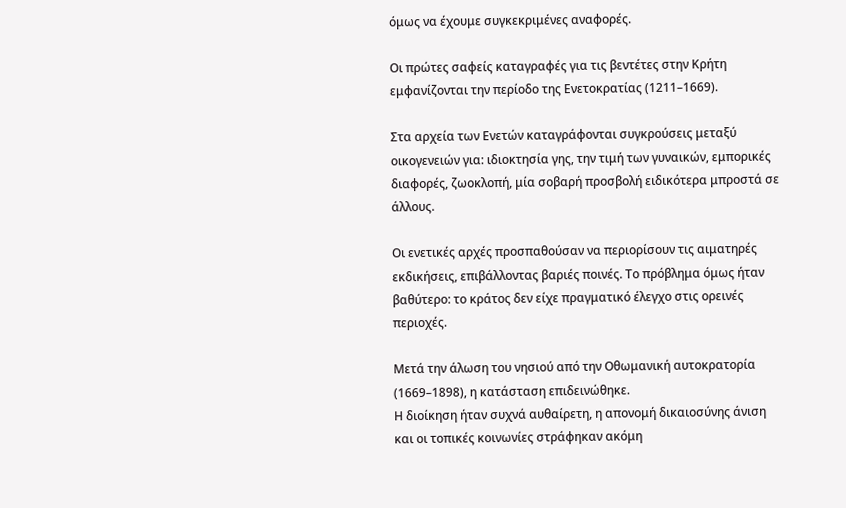όμως να έχουμε συγκεκριμένες αναφορές.

Οι πρώτες σαφείς καταγραφές για τις βεντέτες στην Κρήτη εμφανίζονται την περίοδο της Ενετοκρατίας (1211–1669).

Στα αρχεία των Ενετών καταγράφονται συγκρούσεις μεταξύ οικογενειών για: ιδιοκτησία γης, την τιμή των γυναικών, εμπορικές διαφορές, ζωοκλοπή, μία σοβαρή προσβολή ειδικότερα μπροστά σε άλλους.

Οι ενετικές αρχές προσπαθούσαν να περιορίσουν τις αιματηρές εκδικήσεις, επιβάλλοντας βαριές ποινές. Το πρόβλημα όμως ήταν βαθύτερο: το κράτος δεν είχε πραγματικό έλεγχο στις ορεινές περιοχές.

Μετά την άλωση του νησιού από την Οθωμανική αυτοκρατορία (1669–1898), η κατάσταση επιδεινώθηκε.
Η διοίκηση ήταν συχνά αυθαίρετη, η απονομή δικαιοσύνης άνιση και οι τοπικές κοινωνίες στράφηκαν ακόμη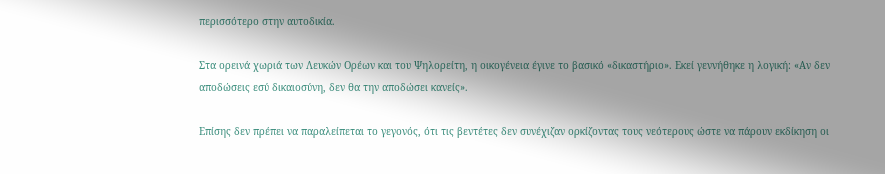περισσότερο στην αυτοδικία.

Στα ορεινά χωριά των Λευκών Ορέων και του Ψηλορείτη, η οικογένεια έγινε το βασικό «δικαστήριο». Εκεί γεννήθηκε η λογική: «Αν δεν αποδώσεις εσύ δικαιοσύνη, δεν θα την αποδώσει κανείς».

Επίσης δεν πρέπει να παραλείπεται το γεγονός, ότι τις βεντέτες δεν συνέχιζαν ορκίζοντας τους νεότερους ώστε να πάρουν εκδίκηση οι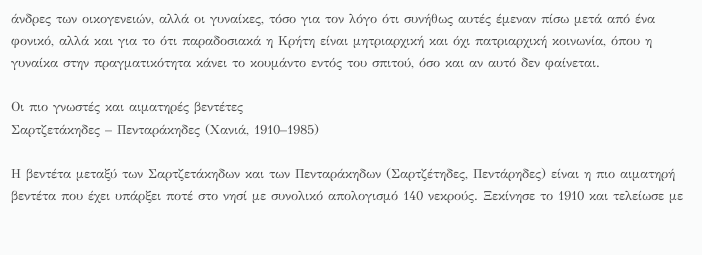άνδρες των οικογενειών, αλλά οι γυναίκες, τόσο για τον λόγο ότι συνήθως αυτές έμεναν πίσω μετά από ένα φονικό, αλλά και για το ότι παραδοσιακά η Κρήτη είναι μητριαρχική και όχι πατριαρχική κοινωνία, όπου η γυναίκα στην πραγματικότητα κάνει το κουμάντο εντός του σπιτού, όσο και αν αυτό δεν φαίνεται.

Οι πιο γνωστές και αιματηρές βεντέτες
Σαρτζετάκηδες – Πενταράκηδες (Χανιά, 1910–1985)

Η βεντέτα μεταξύ των Σαρτζετάκηδων και των Πενταράκηδων (Σαρτζέτηδες, Πεντάρηδες) είναι η πιο αιματηρή βεντέτα που έχει υπάρξει ποτέ στο νησί με συνολικό απολογισμό 140 νεκρούς. Ξεκίνησε το 1910 και τελείωσε με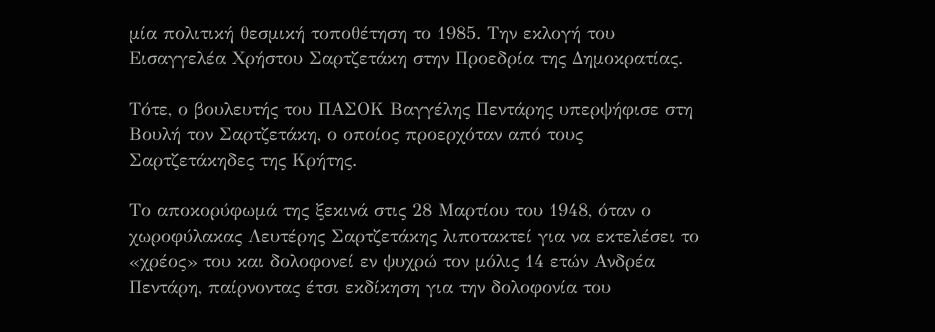μία πολιτική θεσμική τοποθέτηση το 1985. Την εκλογή του Εισαγγελέα Χρήστου Σαρτζετάκη στην Προεδρία της Δημοκρατίας.

Τότε, ο βουλευτής του ΠΑΣΟΚ Βαγγέλης Πεντάρης υπερψήφισε στη Βουλή τον Σαρτζετάκη, ο οποίος προερχόταν από τους Σαρτζετάκηδες της Κρήτης.

Το αποκορύφωμά της ξεκινά στις 28 Μαρτίου του 1948, όταν ο χωροφύλακας Λευτέρης Σαρτζετάκης λιποτακτεί για να εκτελέσει το «χρέος» του και δολοφονεί εν ψυχρώ τον μόλις 14 ετών Ανδρέα Πεντάρη, παίρνοντας έτσι εκδίκηση για την δολοφονία του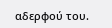αδερφού του.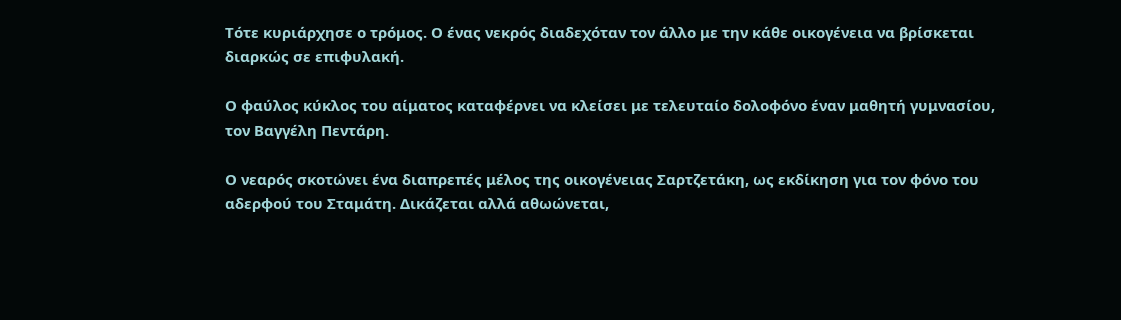Τότε κυριάρχησε ο τρόμος. Ο ένας νεκρός διαδεχόταν τον άλλο με την κάθε οικογένεια να βρίσκεται διαρκώς σε επιφυλακή.

Ο φαύλος κύκλος του αίματος καταφέρνει να κλείσει με τελευταίο δολοφόνο έναν μαθητή γυμνασίου, τον Βαγγέλη Πεντάρη.

Ο νεαρός σκοτώνει ένα διαπρεπές μέλος της οικογένειας Σαρτζετάκη, ως εκδίκηση για τον φόνο του αδερφού του Σταμάτη. Δικάζεται αλλά αθωώνεται,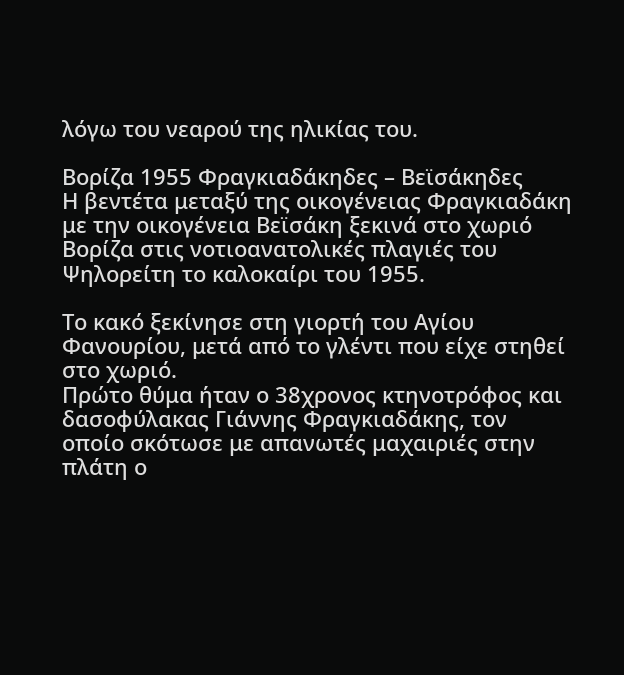λόγω του νεαρού της ηλικίας του.

Βορίζα 1955 Φραγκιαδάκηδες – Βεϊσάκηδες
Η βεντέτα μεταξύ της οικογένειας Φραγκιαδάκη με την οικογένεια Βεϊσάκη ξεκινά στο χωριό Βορίζα στις νοτιοανατολικές πλαγιές του Ψηλορείτη το καλοκαίρι του 1955.

Το κακό ξεκίνησε στη γιορτή του Αγίου Φανουρίου, μετά από το γλέντι που είχε στηθεί στο χωριό.
Πρώτο θύμα ήταν ο 38χρονος κτηνοτρόφος και δασοφύλακας Γιάννης Φραγκιαδάκης, τον οποίο σκότωσε με απανωτές μαχαιριές στην πλάτη ο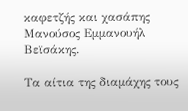καφετζής και χασάπης Μανούσος Εμμανουήλ Βεϊσάκης.

Τα αίτια της διαμάχης τους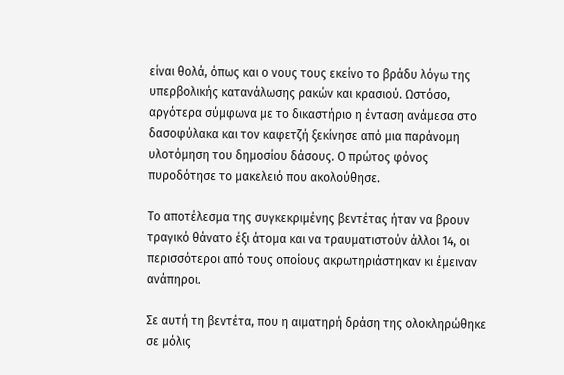είναι θολά, όπως και ο νους τους εκείνο το βράδυ λόγω της υπερβολικής κατανάλωσης ρακών και κρασιού. Ωστόσο, αργότερα σύμφωνα με το δικαστήριο η ένταση ανάμεσα στο δασοφύλακα και τον καφετζή ξεκίνησε από μια παράνομη υλοτόμηση του δημοσίου δάσους. Ο πρώτος φόνος πυροδότησε το μακελειό που ακολούθησε.

Το αποτέλεσμα της συγκεκριμένης βεντέτας ήταν να βρουν τραγικό θάνατο έξι άτομα και να τραυματιστούν άλλοι 14, οι περισσότεροι από τους οποίους ακρωτηριάστηκαν κι έμειναν ανάπηροι.

Σε αυτή τη βεντέτα, που η αιματηρή δράση της ολοκληρώθηκε σε μόλις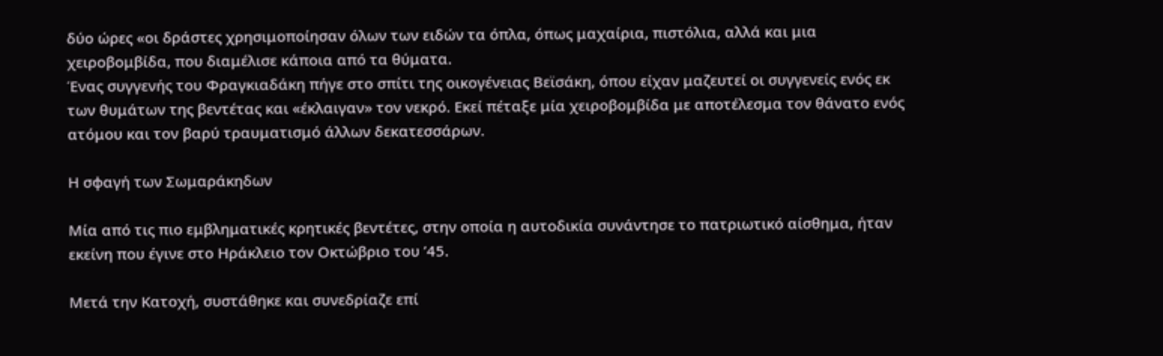δύο ώρες «οι δράστες χρησιμοποίησαν όλων των ειδών τα όπλα, όπως μαχαίρια, πιστόλια, αλλά και μια χειροβομβίδα, που διαμέλισε κάποια από τα θύματα.
Ένας συγγενής του Φραγκιαδάκη πήγε στο σπίτι της οικογένειας Βεϊσάκη, όπου είχαν μαζευτεί οι συγγενείς ενός εκ των θυμάτων της βεντέτας και «έκλαιγαν» τον νεκρό. Εκεί πέταξε μία χειροβομβίδα με αποτέλεσμα τον θάνατο ενός ατόμου και τον βαρύ τραυματισμό άλλων δεκατεσσάρων.

Η σφαγή των Σωμαράκηδων

Μία από τις πιο εμβληματικές κρητικές βεντέτες, στην οποία η αυτοδικία συνάντησε το πατριωτικό αίσθημα, ήταν εκείνη που έγινε στο Ηράκλειο τον Οκτώβριο του ’45.

Μετά την Κατοχή, συστάθηκε και συνεδρίαζε επί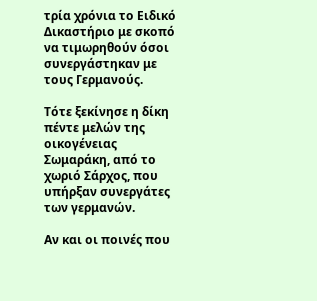τρία χρόνια το Ειδικό Δικαστήριο με σκοπό να τιμωρηθούν όσοι συνεργάστηκαν με τους Γερμανούς.

Τότε ξεκίνησε η δίκη πέντε μελών της οικογένειας Σωμαράκη, από το χωριό Σάρχος, που υπήρξαν συνεργάτες των γερμανών.

Αν και οι ποινές που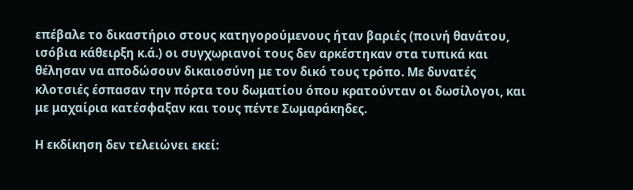επέβαλε το δικαστήριο στους κατηγορούμενους ήταν βαριές (ποινή θανάτου, ισόβια κάθειρξη κ.ά.) οι συγχωριανοί τους δεν αρκέστηκαν στα τυπικά και θέλησαν να αποδώσουν δικαιοσύνη με τον δικό τους τρόπο. Με δυνατές κλοτσιές έσπασαν την πόρτα του δωματίου όπου κρατούνταν οι δωσίλογοι, και με μαχαίρια κατέσφαξαν και τους πέντε Σωμαράκηδες.

Η εκδίκηση δεν τελειώνει εκεί: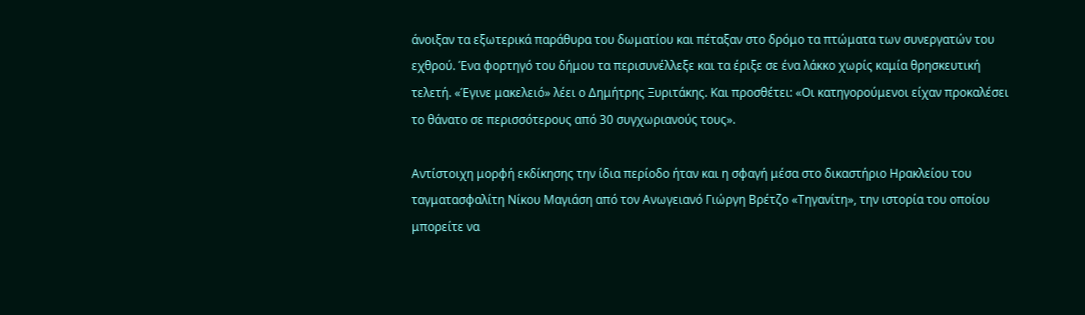άνοιξαν τα εξωτερικά παράθυρα του δωματίου και πέταξαν στο δρόμο τα πτώματα των συνεργατών του εχθρού. Ένα φορτηγό του δήμου τα περισυνέλλεξε και τα έριξε σε ένα λάκκο χωρίς καμία θρησκευτική τελετή. «Έγινε μακελειό» λέει ο Δημήτρης Ξυριτάκης. Και προσθέτει: «Οι κατηγορούμενοι είχαν προκαλέσει το θάνατο σε περισσότερους από 30 συγχωριανούς τους».

Αντίστοιχη μορφή εκδίκησης την ίδια περίοδο ήταν και η σφαγή μέσα στο δικαστήριο Ηρακλείου του ταγματασφαλίτη Νίκου Μαγιάση από τον Ανωγειανό Γιώργη Βρέτζο «Τηγανίτη», την ιστορία του οποίου μπορείτε να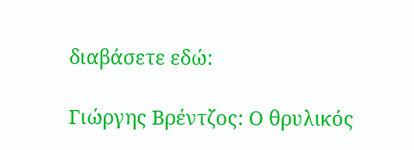διαβάσετε εδώ:

Γιώργης Βρέντζος: Ο θρυλικός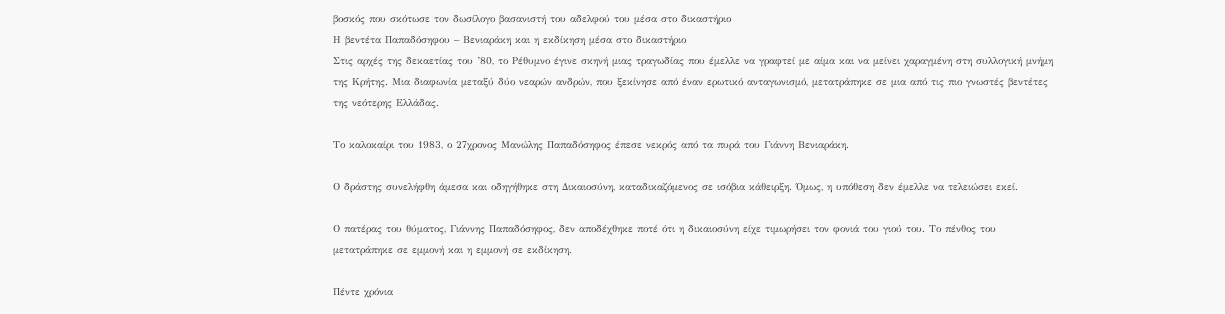βοσκός που σκότωσε τον δωσίλογο βασανιστή του αδελφού του μέσα στο δικαστήριο
Η βεντέτα Παπαδόσηφου – Βενιαράκη και η εκδίκηση μέσα στο δικαστήριο
Στις αρχές της δεκαετίας του ’80, το Ρέθυμνο έγινε σκηνή μιας τραγωδίας που έμελλε να γραφτεί με αίμα και να μείνει χαραγμένη στη συλλογική μνήμη της Κρήτης. Μια διαφωνία μεταξύ δύο νεαρών ανδρών, που ξεκίνησε από έναν ερωτικό ανταγωνισμό, μετατράπηκε σε μια από τις πιο γνωστές βεντέτες της νεότερης Ελλάδας.

Το καλοκαίρι του 1983, ο 27χρονος Μανώλης Παπαδόσηφος έπεσε νεκρός από τα πυρά του Γιάννη Βενιαράκη.

Ο δράστης συνελήφθη άμεσα και οδηγήθηκε στη Δικαιοσύνη, καταδικαζόμενος σε ισόβια κάθειρξη. Όμως, η υπόθεση δεν έμελλε να τελειώσει εκεί.

Ο πατέρας του θύματος, Γιάννης Παπαδόσηφος, δεν αποδέχθηκε ποτέ ότι η δικαιοσύνη είχε τιμωρήσει τον φονιά του γιού του. Το πένθος του μετατράπηκε σε εμμονή και η εμμονή σε εκδίκηση.

Πέντε χρόνια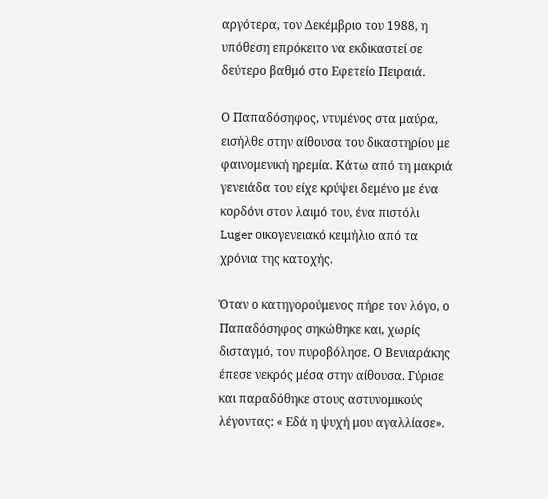αργότερα, τον Δεκέμβριο του 1988, η υπόθεση επρόκειτο να εκδικαστεί σε δεύτερο βαθμό στο Εφετείο Πειραιά.

Ο Παπαδόσηφος, ντυμένος στα μαύρα, εισήλθε στην αίθουσα του δικαστηρίου με φαινομενική ηρεμία. Κάτω από τη μακριά γενειάδα του είχε κρύψει δεμένο με ένα κορδόνι στον λαιμό του, ένα πιστόλι Luger οικογενειακό κειμήλιο από τα χρόνια της κατοχής.

Όταν ο κατηγορούμενος πήρε τον λόγο, ο Παπαδόσηφος σηκώθηκε και, χωρίς δισταγμό, τον πυροβόλησε. Ο Βενιαράκης έπεσε νεκρός μέσα στην αίθουσα. Γύρισε και παραδόθηκε στους αστυνομικούς λέγοντας: « Εδά η ψυχή μου αγαλλίασε».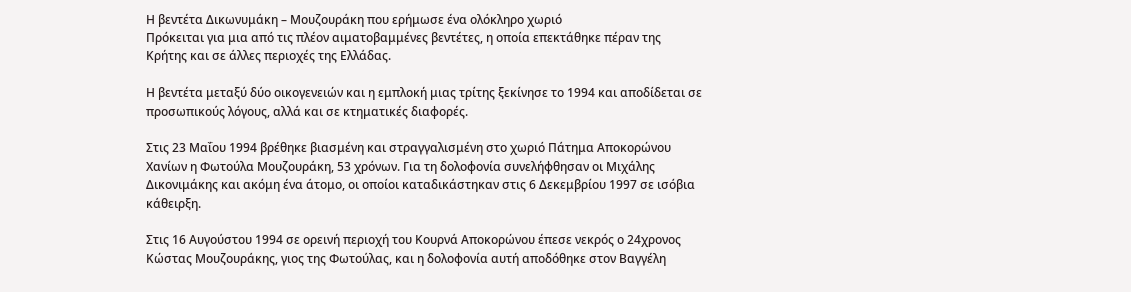Η βεντέτα Δικωνυμάκη – Μουζουράκη που ερήμωσε ένα ολόκληρο χωριό
Πρόκειται για μια από τις πλέον αιματοβαμμένες βεντέτες, η οποία επεκτάθηκε πέραν της Κρήτης και σε άλλες περιοχές της Ελλάδας.

Η βεντέτα μεταξύ δύο οικογενειών και η εμπλοκή μιας τρίτης ξεκίνησε το 1994 και αποδίδεται σε προσωπικούς λόγους, αλλά και σε κτηματικές διαφορές.

Στις 23 Μαΐου 1994 βρέθηκε βιασμένη και στραγγαλισμένη στο χωριό Πάτημα Αποκορώνου Χανίων η Φωτούλα Μουζουράκη, 53 χρόνων. Για τη δολοφονία συνελήφθησαν οι Μιχάλης Δικονιμάκης και ακόμη ένα άτομο, οι οποίοι καταδικάστηκαν στις 6 Δεκεμβρίου 1997 σε ισόβια κάθειρξη.

Στις 16 Αυγούστου 1994 σε ορεινή περιοχή του Κουρνά Αποκορώνου έπεσε νεκρός ο 24χρονος Κώστας Μουζουράκης, γιος της Φωτούλας, και η δολοφονία αυτή αποδόθηκε στον Βαγγέλη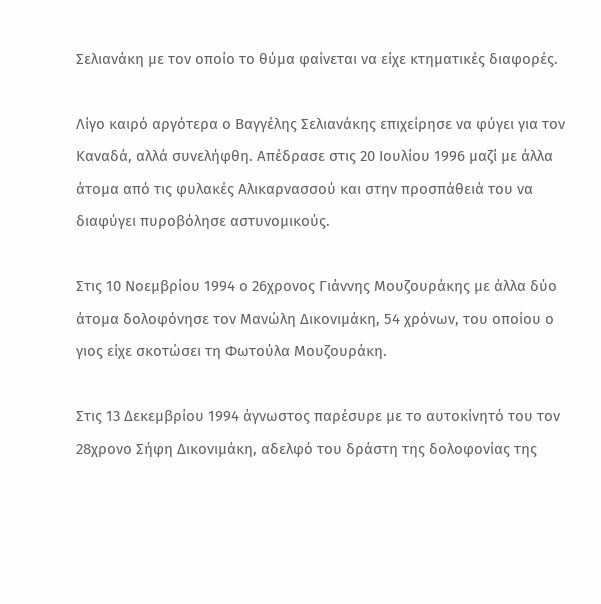Σελιανάκη με τον οποίο το θύμα φαίνεται να είχε κτηματικές διαφορές.

Λίγο καιρό αργότερα ο Βαγγέλης Σελιανάκης επιχείρησε να φύγει για τον Καναδά, αλλά συνελήφθη. Απέδρασε στις 20 Ιουλίου 1996 μαζί με άλλα άτομα από τις φυλακές Αλικαρνασσού και στην προσπάθειά του να διαφύγει πυροβόλησε αστυνομικούς.

Στις 10 Νοεμβρίου 1994 ο 26χρονος Γιάννης Μουζουράκης με άλλα δύο άτομα δολοφόνησε τον Μανώλη Δικονιμάκη, 54 χρόνων, του οποίου ο γιος είχε σκοτώσει τη Φωτούλα Μουζουράκη.

Στις 13 Δεκεμβρίου 1994 άγνωστος παρέσυρε με το αυτοκίνητό του τον 28χρονο Σήφη Δικονιμάκη, αδελφό του δράστη της δολοφονίας της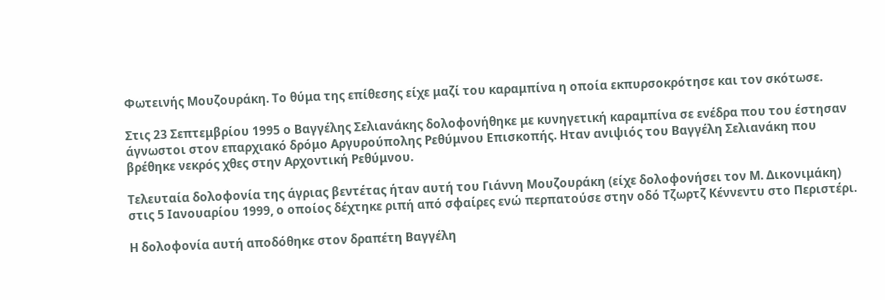Φωτεινής Μουζουράκη. Το θύμα της επίθεσης είχε μαζί του καραμπίνα η οποία εκπυρσοκρότησε και τον σκότωσε.

Στις 23 Σεπτεμβρίου 1995 ο Βαγγέλης Σελιανάκης δολοφονήθηκε με κυνηγετική καραμπίνα σε ενέδρα που του έστησαν άγνωστοι στον επαρχιακό δρόμο Αργυρούπολης Ρεθύμνου Επισκοπής. Ηταν ανιψιός του Βαγγέλη Σελιανάκη που βρέθηκε νεκρός χθες στην Αρχοντική Ρεθύμνου.

Τελευταία δολοφονία της άγριας βεντέτας ήταν αυτή του Γιάννη Μουζουράκη (είχε δολοφονήσει τον Μ. Δικονιμάκη) στις 5 Ιανουαρίου 1999, ο οποίος δέχτηκε ριπή από σφαίρες ενώ περπατούσε στην οδό Τζωρτζ Κέννεντυ στο Περιστέρι.

Η δολοφονία αυτή αποδόθηκε στον δραπέτη Βαγγέλη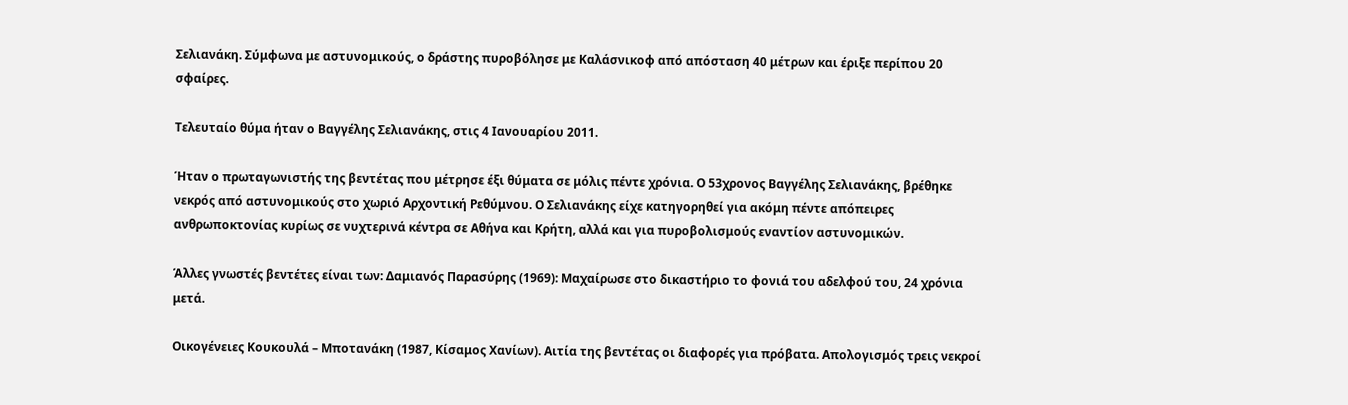Σελιανάκη. Σύμφωνα με αστυνομικούς, ο δράστης πυροβόλησε με Kαλάσνικοφ από απόσταση 40 μέτρων και έριξε περίπου 20 σφαίρες.

Τελευταίο θύμα ήταν ο Βαγγέλης Σελιανάκης, στις 4 Ιανουαρίου 2011.

Ήταν ο πρωταγωνιστής της βεντέτας που μέτρησε έξι θύματα σε μόλις πέντε χρόνια. Ο 53χρονος Βαγγέλης Σελιανάκης, βρέθηκε νεκρός από αστυνομικούς στο χωριό Αρχοντική Ρεθύμνου. Ο Σελιανάκης είχε κατηγορηθεί για ακόμη πέντε απόπειρες ανθρωποκτονίας κυρίως σε νυχτερινά κέντρα σε Αθήνα και Κρήτη, αλλά και για πυροβολισμούς εναντίον αστυνομικών.

Άλλες γνωστές βεντέτες είναι των: Δαμιανός Παρασύρης (1969): Μαχαίρωσε στο δικαστήριο το φονιά του αδελφού του, 24 χρόνια μετά.

Οικογένειες Κουκουλά – Μποτανάκη (1987, Κίσαμος Χανίων). Αιτία της βεντέτας οι διαφορές για πρόβατα. Απολογισμός τρεις νεκροί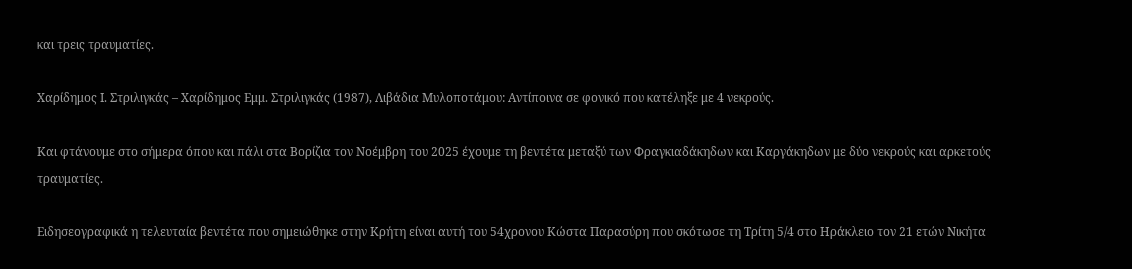και τρεις τραυματίες.

Χαρίδημος Ι. Στριλιγκάς – Χαρίδημος Εμμ. Στριλιγκάς (1987), Λιβάδια Μυλοποτάμου: Αντίποινα σε φονικό που κατέληξε με 4 νεκρούς.

Και φτάνουμε στο σήμερα όπου και πάλι στα Βορίζια τον Νοέμβρη του 2025 έχουμε τη βεντέτα μεταξύ των Φραγκιαδάκηδων και Καργάκηδων με δύο νεκρούς και αρκετούς τραυματίες.

Ειδησεογραφικά η τελευταία βεντέτα που σημειώθηκε στην Κρήτη είναι αυτή του 54χρονου Κώστα Παρασύρη που σκότωσε τη Τρίτη 5/4 στο Ηράκλειο τον 21 ετών Νικήτα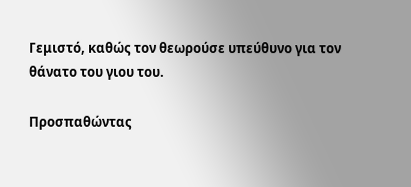Γεμιστό, καθώς τον θεωρούσε υπεύθυνο για τον θάνατο του γιου του.

Προσπαθώντας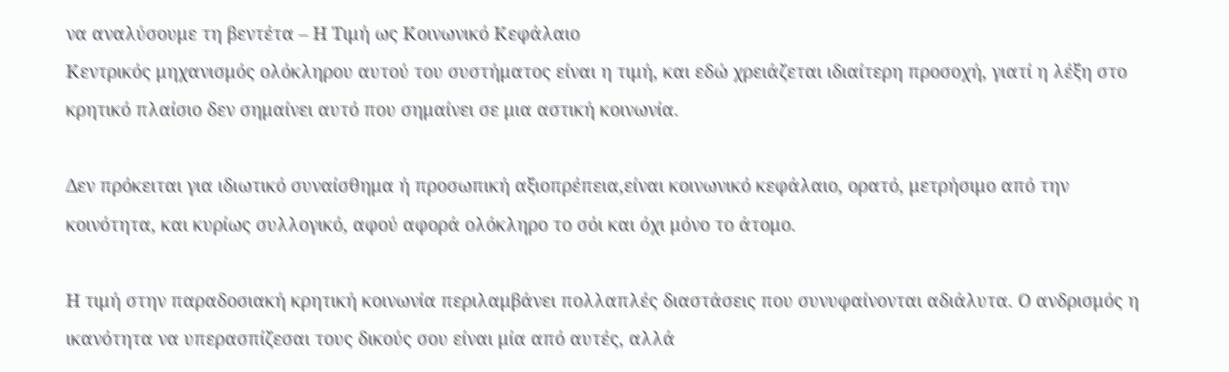να αναλύσουμε τη βεντέτα – Η Τιμή ως Κοινωνικό Κεφάλαιο
Κεντρικός μηχανισμός ολόκληρου αυτού του συστήματος είναι η τιμή, και εδώ χρειάζεται ιδιαίτερη προσοχή, γιατί η λέξη στο κρητικό πλαίσιο δεν σημαίνει αυτό που σημαίνει σε μια αστική κοινωνία.

Δεν πρόκειται για ιδιωτικό συναίσθημα ή προσωπική αξιοπρέπεια,είναι κοινωνικό κεφάλαιο, ορατό, μετρήσιμο από την κοινότητα, και κυρίως συλλογικό, αφού αφορά ολόκληρο το σόι και όχι μόνο το άτομο.

Η τιμή στην παραδοσιακή κρητική κοινωνία περιλαμβάνει πολλαπλές διαστάσεις που συνυφαίνονται αδιάλυτα. Ο ανδρισμός η ικανότητα να υπερασπίζεσαι τους δικούς σου είναι μία από αυτές, αλλά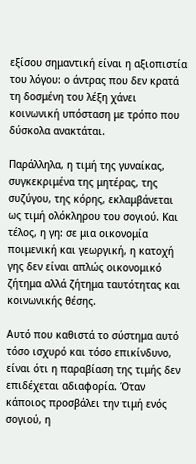εξίσου σημαντική είναι η αξιοπιστία του λόγου: ο άντρας που δεν κρατά τη δοσμένη του λέξη χάνει κοινωνική υπόσταση με τρόπο που δύσκολα ανακτάται.

Παράλληλα, η τιμή της γυναίκας, συγκεκριμένα της μητέρας, της συζύγου, της κόρης, εκλαμβάνεται ως τιμή ολόκληρου του σογιού. Και τέλος, η γη: σε μια οικονομία ποιμενική και γεωργική, η κατοχή γης δεν είναι απλώς οικονομικό ζήτημα αλλά ζήτημα ταυτότητας και κοινωνικής θέσης.

Αυτό που καθιστά το σύστημα αυτό τόσο ισχυρό και τόσο επικίνδυνο, είναι ότι η παραβίαση της τιμής δεν επιδέχεται αδιαφορία. Όταν κάποιος προσβάλει την τιμή ενός σογιού, η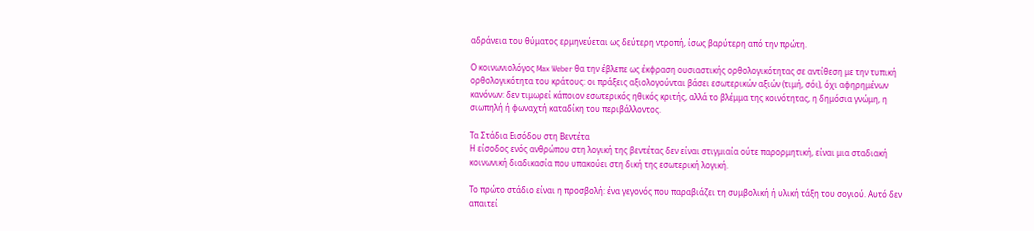αδράνεια του θύματος ερμηνεύεται ως δεύτερη ντροπή, ίσως βαρύτερη από την πρώτη.

Ο κοινωνιολόγος Max Weber θα την έβλεπε ως έκφραση ουσιαστικής ορθολογικότητας σε αντίθεση με την τυπική ορθολογικότητα του κράτους: οι πράξεις αξιολογούνται βάσει εσωτερικών αξιών (τιμή, σόι), όχι αφηρημένων κανόνων: δεν τιμωρεί κάποιον εσωτερικός ηθικός κριτής, αλλά το βλέμμα της κοινότητας, η δημόσια γνώμη, η σιωπηλή ή φωναχτή καταδίκη του περιβάλλοντος.

Τα Στάδια Εισόδου στη Βεντέτα
Η είσοδος ενός ανθρώπου στη λογική της βεντέτας δεν είναι στιγμιαία ούτε παρορμητική, είναι μια σταδιακή κοινωνική διαδικασία που υπακούει στη δική της εσωτερική λογική.

Το πρώτο στάδιο είναι η προσβολή: ένα γεγονός που παραβιάζει τη συμβολική ή υλική τάξη του σογιού. Αυτό δεν απαιτεί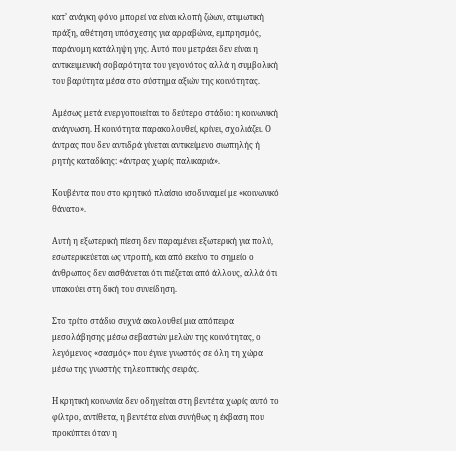κατ’ ανάγκη φόνο μπορεί να είναι κλοπή ζώων, ατιμωτική πράξη, αθέτηση υπόσχεσης για αρραβώνα, εμπρησμός, παράνομη κατάληψη γης. Αυτό που μετράει δεν είναι η αντικειμενική σοβαρότητα του γεγονότος αλλά η συμβολική του βαρύτητα μέσα στο σύστημα αξιών της κοινότητας.

Αμέσως μετά ενεργοποιείται το δεύτερο στάδιο: η κοινωνική ανάγνωση. Η κοινότητα παρακολουθεί, κρίνει, σχολιάζει. Ο άντρας που δεν αντιδρά γίνεται αντικείμενο σιωπηλής ή ρητής καταδίκης: «άντρας χωρίς παλικαριά».

Κουβέντα που στο κρητικό πλαίσιο ισοδυναμεί με «κοινωνικό θάνατο».

Αυτή η εξωτερική πίεση δεν παραμένει εξωτερική για πολύ, εσωτερικεύεται ως ντροπή, και από εκείνο το σημείο ο άνθρωπος δεν αισθάνεται ότι πιέζεται από άλλους, αλλά ότι υπακούει στη δική του συνείδηση.

Στο τρίτο στάδιο συχνά ακολουθεί μια απόπειρα μεσολάβησης μέσω σεβαστών μελών της κοινότητας, ο λεγόμενος «σασμός» που έγινε γνωστός σε όλη τη χώρα μέσω της γνωστής τηλεοπτικής σειράς.

Η κρητική κοινωνία δεν οδηγείται στη βεντέτα χωρίς αυτό το φίλτρο, αντίθετα, η βεντέτα είναι συνήθως η έκβαση που προκύπτει όταν η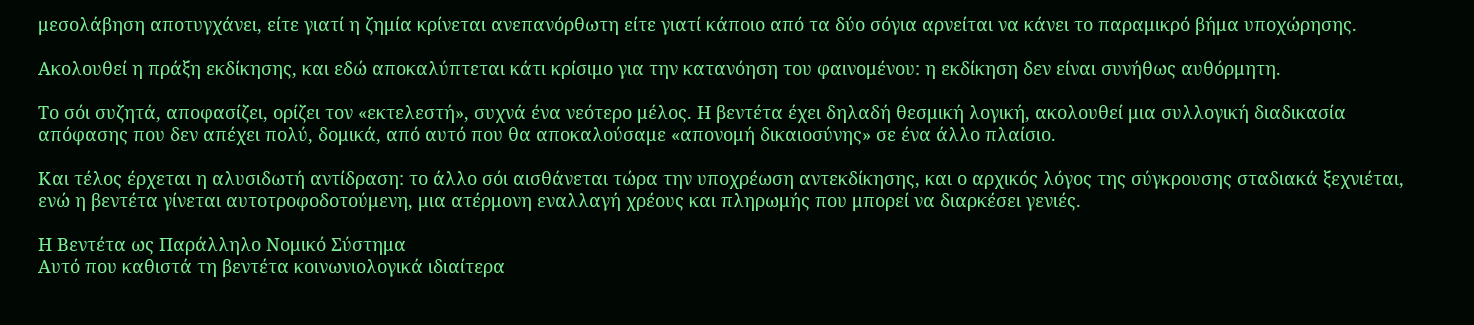μεσολάβηση αποτυγχάνει, είτε γιατί η ζημία κρίνεται ανεπανόρθωτη είτε γιατί κάποιο από τα δύο σόγια αρνείται να κάνει το παραμικρό βήμα υποχώρησης.

Ακολουθεί η πράξη εκδίκησης, και εδώ αποκαλύπτεται κάτι κρίσιμο για την κατανόηση του φαινομένου: η εκδίκηση δεν είναι συνήθως αυθόρμητη.

Το σόι συζητά, αποφασίζει, ορίζει τον «εκτελεστή», συχνά ένα νεότερο μέλος. Η βεντέτα έχει δηλαδή θεσμική λογική, ακολουθεί μια συλλογική διαδικασία απόφασης που δεν απέχει πολύ, δομικά, από αυτό που θα αποκαλούσαμε «απονομή δικαιοσύνης» σε ένα άλλο πλαίσιο.

Και τέλος έρχεται η αλυσιδωτή αντίδραση: το άλλο σόι αισθάνεται τώρα την υποχρέωση αντεκδίκησης, και ο αρχικός λόγος της σύγκρουσης σταδιακά ξεχνιέται, ενώ η βεντέτα γίνεται αυτοτροφοδοτούμενη, μια ατέρμονη εναλλαγή χρέους και πληρωμής που μπορεί να διαρκέσει γενιές.

Η Βεντέτα ως Παράλληλο Νομικό Σύστημα
Αυτό που καθιστά τη βεντέτα κοινωνιολογικά ιδιαίτερα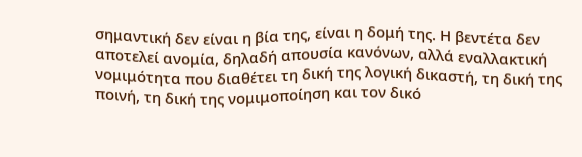σημαντική δεν είναι η βία της, είναι η δομή της. Η βεντέτα δεν αποτελεί ανομία, δηλαδή απουσία κανόνων, αλλά εναλλακτική νομιμότητα που διαθέτει τη δική της λογική δικαστή, τη δική της ποινή, τη δική της νομιμοποίηση και τον δικό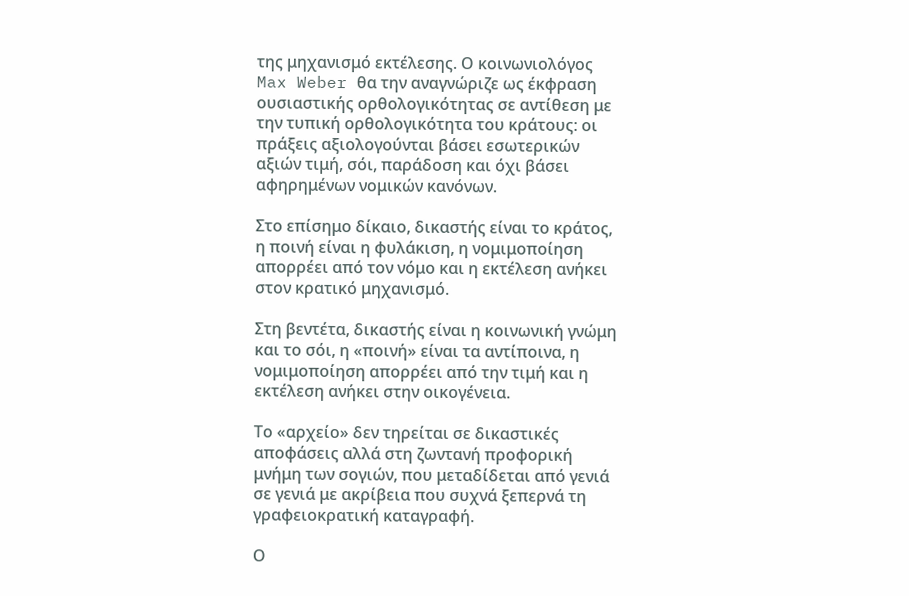της μηχανισμό εκτέλεσης. Ο κοινωνιολόγος Max Weber θα την αναγνώριζε ως έκφραση ουσιαστικής ορθολογικότητας σε αντίθεση με την τυπική ορθολογικότητα του κράτους: οι πράξεις αξιολογούνται βάσει εσωτερικών αξιών τιμή, σόι, παράδοση και όχι βάσει αφηρημένων νομικών κανόνων.

Στο επίσημο δίκαιο, δικαστής είναι το κράτος, η ποινή είναι η φυλάκιση, η νομιμοποίηση απορρέει από τον νόμο και η εκτέλεση ανήκει στον κρατικό μηχανισμό.

Στη βεντέτα, δικαστής είναι η κοινωνική γνώμη και το σόι, η «ποινή» είναι τα αντίποινα, η νομιμοποίηση απορρέει από την τιμή και η εκτέλεση ανήκει στην οικογένεια.

Το «αρχείο» δεν τηρείται σε δικαστικές αποφάσεις αλλά στη ζωντανή προφορική μνήμη των σογιών, που μεταδίδεται από γενιά σε γενιά με ακρίβεια που συχνά ξεπερνά τη γραφειοκρατική καταγραφή.

Ο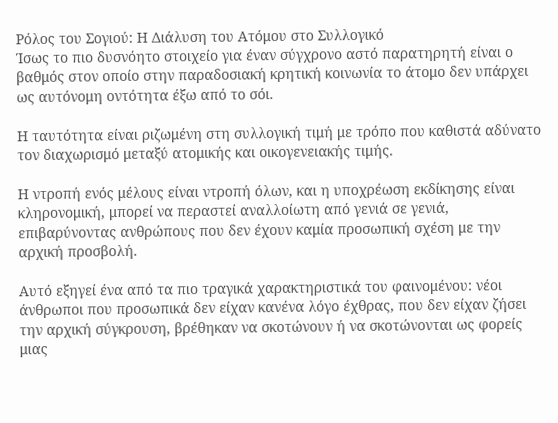Ρόλος του Σογιού: Η Διάλυση του Ατόμου στο Συλλογικό
Ίσως το πιο δυσνόητο στοιχείο για έναν σύγχρονο αστό παρατηρητή είναι ο βαθμός στον οποίο στην παραδοσιακή κρητική κοινωνία το άτομο δεν υπάρχει ως αυτόνομη οντότητα έξω από το σόι.

Η ταυτότητα είναι ριζωμένη στη συλλογική τιμή με τρόπο που καθιστά αδύνατο τον διαχωρισμό μεταξύ ατομικής και οικογενειακής τιμής.

Η ντροπή ενός μέλους είναι ντροπή όλων, και η υποχρέωση εκδίκησης είναι κληρονομική, μπορεί να περαστεί αναλλοίωτη από γενιά σε γενιά, επιβαρύνοντας ανθρώπους που δεν έχουν καμία προσωπική σχέση με την αρχική προσβολή.

Αυτό εξηγεί ένα από τα πιο τραγικά χαρακτηριστικά του φαινομένου: νέοι άνθρωποι που προσωπικά δεν είχαν κανένα λόγο έχθρας, που δεν είχαν ζήσει την αρχική σύγκρουση, βρέθηκαν να σκοτώνουν ή να σκοτώνονται ως φορείς μιας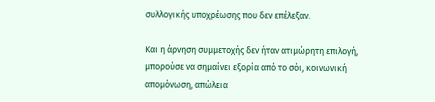συλλογικής υποχρέωσης που δεν επέλεξαν.

Και η άρνηση συμμετοχής δεν ήταν ατιμώρητη επιλογή, μπορούσε να σημαίνει εξορία από το σόι, κοινωνική απομόνωση, απώλεια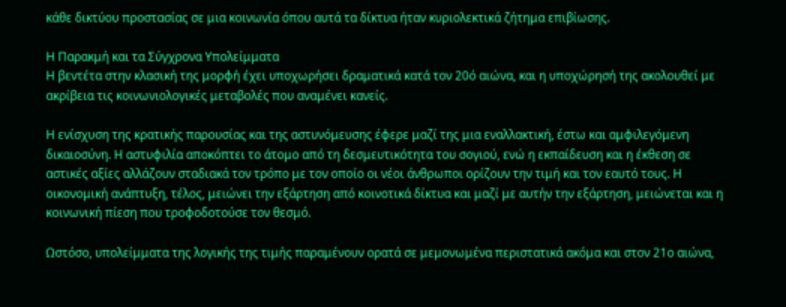κάθε δικτύου προστασίας σε μια κοινωνία όπου αυτά τα δίκτυα ήταν κυριολεκτικά ζήτημα επιβίωσης.

Η Παρακμή και τα Σύγχρονα Υπολείμματα
Η βεντέτα στην κλασική της μορφή έχει υποχωρήσει δραματικά κατά τον 20ό αιώνα, και η υποχώρησή της ακολουθεί με ακρίβεια τις κοινωνιολογικές μεταβολές που αναμένει κανείς.

Η ενίσχυση της κρατικής παρουσίας και της αστυνόμευσης έφερε μαζί της μια εναλλακτική, έστω και αμφιλεγόμενη δικαιοσύνη. Η αστυφιλία αποκόπτει το άτομο από τη δεσμευτικότητα του σογιού, ενώ η εκπαίδευση και η έκθεση σε αστικές αξίες αλλάζουν σταδιακά τον τρόπο με τον οποίο οι νέοι άνθρωποι ορίζουν την τιμή και τον εαυτό τους. Η οικονομική ανάπτυξη, τέλος, μειώνει την εξάρτηση από κοινοτικά δίκτυα και μαζί με αυτήν την εξάρτηση, μειώνεται και η κοινωνική πίεση που τροφοδοτούσε τον θεσμό.

Ωστόσο, υπολείμματα της λογικής της τιμής παραμένουν ορατά σε μεμονωμένα περιστατικά ακόμα και στον 21ο αιώνα,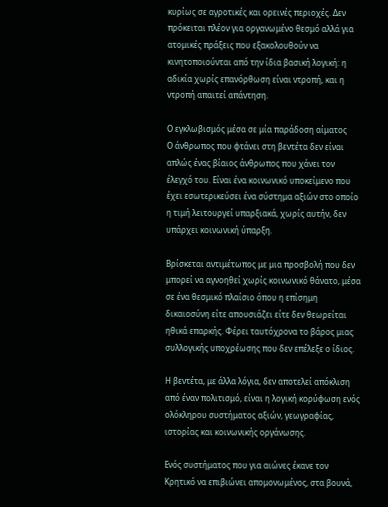κυρίως σε αγροτικές και ορεινές περιοχές. Δεν πρόκειται πλέον για οργανωμένο θεσμό αλλά για ατομικές πράξεις που εξακολουθούν να κινητοποιούνται από την ίδια βασική λογική: η αδικία χωρίς επανόρθωση είναι ντροπή, και η ντροπή απαιτεί απάντηση.

Ο εγκλωβισμός μέσα σε μία παράδοση αίματος
Ο άνθρωπος που φτάνει στη βεντέτα δεν είναι απλώς ένας βίαιος άνθρωπος που χάνει τον έλεγχό του. Είναι ένα κοινωνικό υποκείμενο που έχει εσωτερικεύσει ένα σύστημα αξιών στο οποίο η τιμή λειτουργεί υπαρξιακά, χωρίς αυτήν, δεν υπάρχει κοινωνική ύπαρξη.

Βρίσκεται αντιμέτωπος με μια προσβολή που δεν μπορεί να αγνοηθεί χωρίς κοινωνικό θάνατο, μέσα σε ένα θεσμικό πλαίσιο όπου η επίσημη δικαιοσύνη είτε απουσιάζει είτε δεν θεωρείται ηθικά επαρκής. Φέρει ταυτόχρονα το βάρος μιας συλλογικής υποχρέωσης που δεν επέλεξε ο ίδιος.

Η βεντέτα, με άλλα λόγια, δεν αποτελεί απόκλιση από έναν πολιτισμό, είναι η λογική κορύφωση ενός ολόκληρου συστήματος αξιών, γεωγραφίας, ιστορίας και κοινωνικής οργάνωσης.

Ενός συστήματος που για αιώνες έκανε τον Κρητικό να επιβιώνει απομονωμένος, στα βουνά,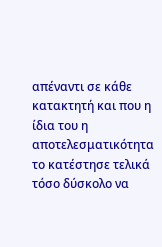απέναντι σε κάθε κατακτητή και που η ίδια του η αποτελεσματικότητα το κατέστησε τελικά τόσο δύσκολο να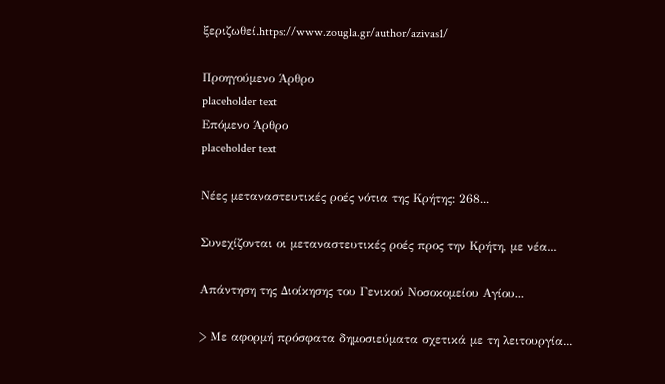ξεριζωθεί.https://www.zougla.gr/author/azivas1/

Προηγούμενο Άρθρο
placeholder text
Επόμενο Άρθρο
placeholder text

Νέες μεταναστευτικές ροές νότια της Κρήτης: 268...

Συνεχίζονται οι μεταναστευτικές ροές προς την Κρήτη, με νέα...

Απάντηση της Διοίκησης του Γενικού Νοσοκομείου Αγίου...

> Με αφορμή πρόσφατα δημοσιεύματα σχετικά με τη λειτουργία...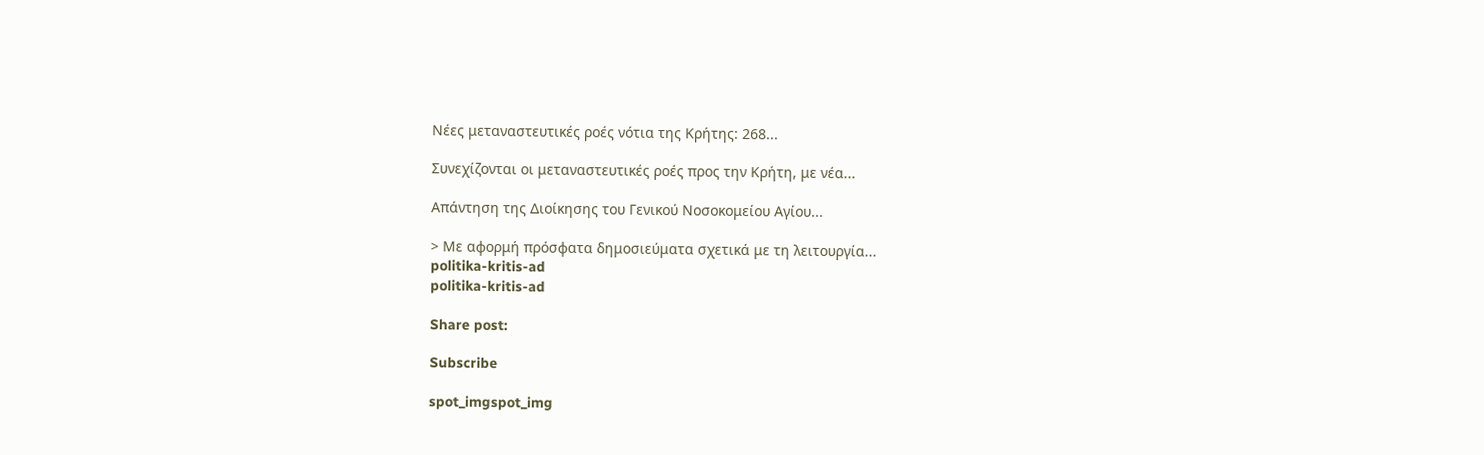Νέες μεταναστευτικές ροές νότια της Κρήτης: 268...

Συνεχίζονται οι μεταναστευτικές ροές προς την Κρήτη, με νέα...

Απάντηση της Διοίκησης του Γενικού Νοσοκομείου Αγίου...

> Με αφορμή πρόσφατα δημοσιεύματα σχετικά με τη λειτουργία...
politika-kritis-ad
politika-kritis-ad

Share post:

Subscribe

spot_imgspot_img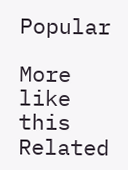Popular

More like this
Related